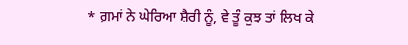* ਗ਼ਮਾਂ ਨੇ ਘੇਰਿਆ ਸ਼ੈਰੀ ਨੂੰ, ਵੇ ਤੂੰ ਕੁਝ ਤਾਂ ਲਿਖ ਕੇ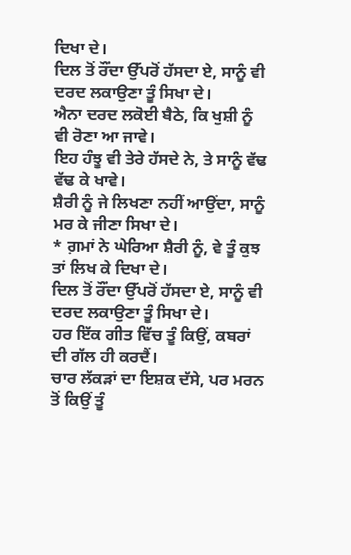ਦਿਖਾ ਦੇ।
ਦਿਲ ਤੋਂ ਰੌਂਦਾ ਉੱਪਰੋਂ ਹੱਸਦਾ ਏ, ਸਾਨੂੰ ਵੀ ਦਰਦ ਲਕਾਉਣਾ ਤੂੰ ਸਿਖਾ ਦੇ।
ਐਨਾ ਦਰਦ ਲਕੋਈ ਬੈਠੇ, ਕਿ ਖੁਸ਼ੀ ਨੂੰ ਵੀ ਰੋਣਾ ਆ ਜਾਵੇ।
ਇਹ ਹੰਝੂ ਵੀ ਤੇਰੇ ਹੱਸਦੇ ਨੇ, ਤੇ ਸਾਨੂੰ ਵੱਢ ਵੱਢ ਕੇ ਖਾਵੇ।
ਸ਼ੈਰੀ ਨੂੰ ਜੇ ਲਿਖਣਾ ਨਹੀਂ ਆਉਂਦਾ, ਸਾਨੂੰ ਮਰ ਕੇ ਜੀਣਾ ਸਿਖਾ ਦੇ।
* ਗ਼ਮਾਂ ਨੇ ਘੇਰਿਆ ਸ਼ੈਰੀ ਨੂੰ, ਵੇ ਤੂੰ ਕੁਝ ਤਾਂ ਲਿਖ ਕੇ ਦਿਖਾ ਦੇ।
ਦਿਲ ਤੋਂ ਰੌਂਦਾ ਉੱਪਰੋਂ ਹੱਸਦਾ ਏ, ਸਾਨੂੰ ਵੀ ਦਰਦ ਲਕਾਉਣਾ ਤੂੰ ਸਿਖਾ ਦੇ।
ਹਰ ਇੱਕ ਗੀਤ ਵਿੱਚ ਤੂੰ ਕਿਉਂ, ਕਬਰਾਂ ਦੀ ਗੱਲ ਹੀ ਕਰਦੈਂ।
ਚਾਰ ਲੱਕੜਾਂ ਦਾ ਇਸ਼ਕ ਦੱਸੇ, ਪਰ ਮਰਨ ਤੋਂ ਕਿਉਂ ਤੂੰ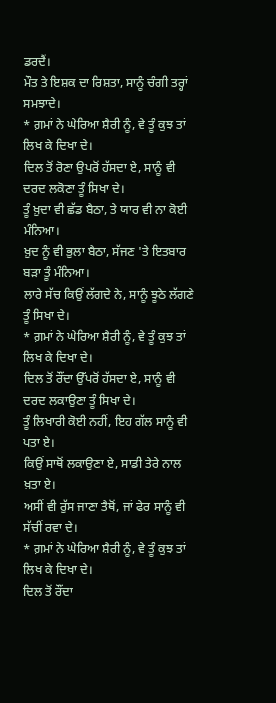ਡਰਦੈਂ।
ਮੌਤ ਤੇ ਇਸ਼ਕ ਦਾ ਰਿਸ਼ਤਾ, ਸਾਨੂੰ ਚੰਗੀ ਤਰ੍ਹਾਂ ਸਮਝਾਦੇ।
* ਗ਼ਮਾਂ ਨੇ ਘੇਰਿਆ ਸ਼ੈਰੀ ਨੂੰ, ਵੇ ਤੂੰ ਕੁਝ ਤਾਂ ਲਿਖ ਕੇ ਦਿਖਾ ਦੇ।
ਦਿਲ ਤੋਂ ਰੋਣਾ ਉਪਰੋਂ ਹੱਸਦਾ ਏ, ਸਾਨੂੰ ਵੀ ਦਰਦ ਲਕੋਣਾ ਤੂੰ ਸਿਖਾ ਦੇ।
ਤੂੰ ਖ਼ੁਦਾ ਵੀ ਛੱਡ ਬੈਠਾ, ਤੇ ਯਾਰ ਵੀ ਨਾ ਕੋਈ ਮੰਨਿਆ।
ਖ਼ੁਦ ਨੂੰ ਵੀ ਭੁਲਾ ਬੈਠਾ, ਸੱਜਣ 'ਤੇ ਇਤਬਾਰ ਬੜਾ ਤੂੰ ਮੰਨਿਆ।
ਲਾਰੇ ਸੱਚ ਕਿਉਂ ਲੱਗਦੇ ਨੇ, ਸਾਨੂੰ ਝੂਠੇ ਲੱਗਣੇ ਤੂੰ ਸਿਖਾ ਦੇ।
* ਗ਼ਮਾਂ ਨੇ ਘੇਰਿਆ ਸ਼ੈਰੀ ਨੂੰ, ਵੇ ਤੂੰ ਕੁਝ ਤਾਂ ਲਿਖ ਕੇ ਦਿਖਾ ਦੇ।
ਦਿਲ ਤੋਂ ਰੌਂਦਾ ਉੱਪਰੋਂ ਹੱਸਦਾ ਏ, ਸਾਨੂੰ ਵੀ ਦਰਦ ਲਕਾਉਣਾ ਤੂੰ ਸਿਖਾ ਦੇ।
ਤੂੰ ਲਿਖਾਰੀ ਕੋਈ ਨਹੀਂ, ਇਹ ਗੱਲ ਸਾਨੂੰ ਵੀ ਪਤਾ ਏ।
ਕਿਉਂ ਸਾਥੋਂ ਲਕਾਉਣਾ ਏ, ਸਾਡੀ ਤੇਰੇ ਨਾਲ ਖ਼ਤਾ ਏ।
ਅਸੀਂ ਵੀ ਰੁੱਸ ਜਾਣਾ ਤੈਥੋਂ, ਜਾਂ ਫੇਰ ਸਾਨੂੰ ਵੀ ਸੱਚੀਂ ਰਵਾ ਦੇ।
* ਗ਼ਮਾਂ ਨੇ ਘੇਰਿਆ ਸ਼ੈਰੀ ਨੂੰ, ਵੇ ਤੂੰ ਕੁਝ ਤਾਂ ਲਿਖ ਕੇ ਦਿਖਾ ਦੇ।
ਦਿਲ ਤੋਂ ਰੌਂਦਾ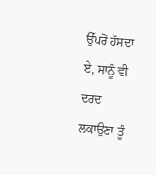ਉੱਪਰੋਂ ਹੱਸਦਾ ਏ, ਸਾਨੂੰ ਵੀ ਦਰਦ ਲਕਾਉਣਾ ਤੂੰ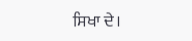ਸਿਖਾ ਦੇ।